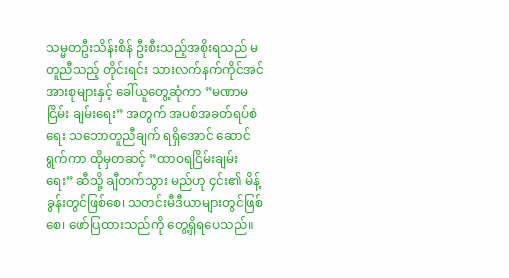သမ္မတဦးသိန်းစိန် ဦးစီးသည့်အစိုးရသည် မတူညီသည့် တိုင်းရင်း သားလက်နက်ကိုင်အင်အားစုများနှင့် ခေါ်ယူတွေ့ဆုံကာ ”မဏာမငြိမ်း ချမ်းရေး” အတွက် အပစ်အခတ်ရပ်စဲရေး သဘောတူညီချက် ရရှိအောင် ဆောင်ရွက်ကာ ထိုမှတဆင့် ”ထာဝရငြိမ်းချမ်းရေး” ဆီသို့ ချီတက်သွား မည်ဟု ၄င်း၏ မိန့်ခွန်းတွင်ဖြစ်စေ၊ သတင်းမီဒီယာများတွင်ဖြစ်စေ၊ ဖော်ပြထားသည်ကို တွေ့ရှိရပေသည်။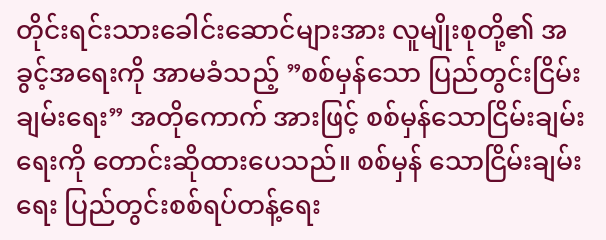တိုင်းရင်းသားခေါင်းဆောင်များအား လူမျိုးစုတို့၏ အခွင့်အရေးကို အာမခံသည့် ”စစ်မှန်သော ပြည်တွင်းငြိမ်းချမ်းရေး” အတိုကောက် အားဖြင့် စစ်မှန်သောငြိမ်းချမ်းရေးကို တောင်းဆိုထားပေသည်။ စစ်မှန် သောငြိမ်းချမ်းရေး ပြည်တွင်းစစ်ရပ်တန့်ရေး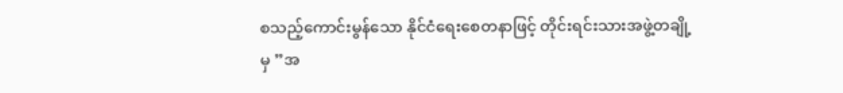စသည့်ကောင်းမွန်သော နိုင်ငံရေးစေတနာဖြင့် တိုင်းရင်းသားအဖွဲ့တချို့မှ ”အ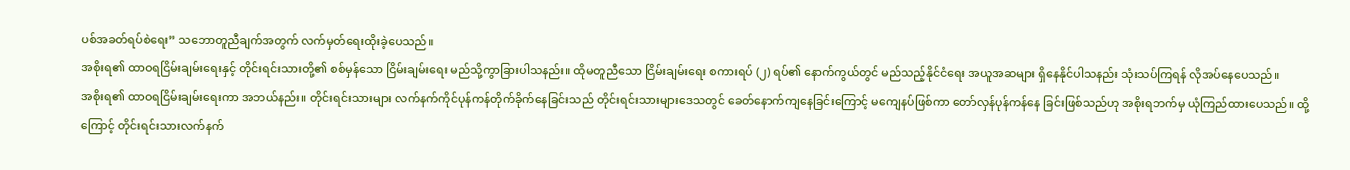ပစ်အခတ်ရပ်စဲရေး” သဘောတူညီချက်အတွက် လက်မှတ်ရေးထိုးခဲ့ပေသည်။
အစိုးရ၏ ထာဝရငြိမ်းချမ်းရေးနှင့် တိုင်းရင်းသားတို့၏ စစ်မှန်သော ငြိမ်းချမ်းရေး မည်သို့ကွာခြားပါသနည်း။ ထိုမတူညီသော ငြိမ်းချမ်းရေး စကားရပ် (၂) ရပ်၏ နောက်ကွယ်တွင် မည်သည့်နိုင်ငံရေး အယူအဆများ ရှိနေနိုင်ပါသနည်း သုံးသပ်ကြရန် လိုအပ်နေပေသည်။
အစိုးရ၏ ထာဝရငြိမ်းချမ်းရေးကာ အဘယ်နည်း။ တိုင်းရင်းသားများ လက်နက်ကိုင်ပုန်ကန်တိုက်ခိုက်နေခြင်းသည် တိုင်းရင်းသားများဒေသတွင် ခေတ်နောက်ကျနေခြင်းကြောင့် မကျေနပ်ဖြစ်ကာ တော်လှန်ပုန်ကန်နေ ခြင်းဖြစ်သည်ဟု အစိုးရဘက်မှ ယုံကြည်ထားပေသည်။ ထို့ကြောင့် တိုင်းရင်းသားလက်နက်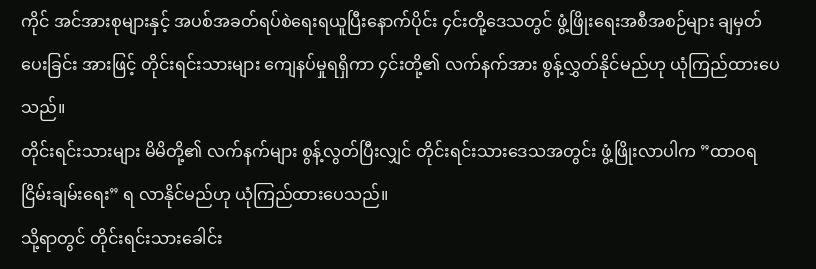ကိုင် အင်အားစုများနှင့် အပစ်အခတ်ရပ်စဲရေးရယူပြီးနောက်ပိုင်း ၄င်းတို့ဒေသတွင် ဖွံ့ဖြိုးရေးအစီအစဉ်များ ချမှတ်ပေးခြင်း အားဖြင့် တိုင်းရင်းသားများ ကျေနပ်မှုရရှိကာ ၄င်းတို့၏ လက်နက်အား စွန့်လွှတ်နိုင်မည်ဟု ယုံကြည်ထားပေသည်။
တိုင်းရင်းသားများ မိမိတို့၏ လက်နက်များ စွန့်လွတ်ပြီးလျှင် တိုင်းရင်းသားဒေသအတွင်း ဖွံ့ဖြိုးလာပါက ”ထာဝရငြိမ်းချမ်းရေး” ရ လာနိုင်မည်ဟု ယုံကြည်ထားပေသည်။
သို့ရာတွင် တိုင်းရင်းသားခေါင်း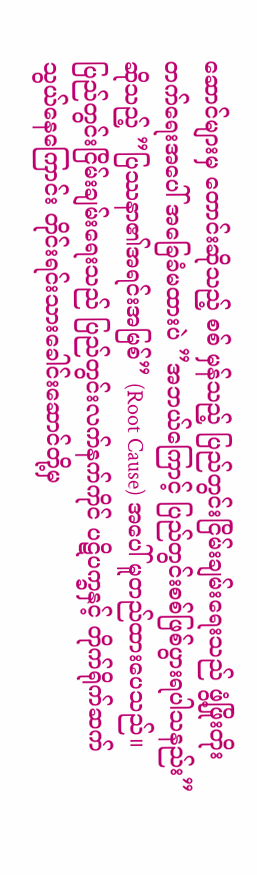ဆောင်များမှ တောင်းဆိုသည့် စစ် မှန်သည့် ပြည်တွင်းငြိမ်းချမ်းရေးသည် ဖွံ့ဖြိုးတိုးတက်ရေးအပေါ် အခြေခံမထားပဲ ”အဘယ်ကြောင့် ပြည်တွင်းစစ်ဖြစ်ပွားရပါသနည်း” ဆိုသည့် ”ပြဿနာ၏အရင်းအမြစ်” (Root Cause) အပေါ် မူတည်ထားပေသည်။ ပြည်တွင်းငြိမ်းချမ်းရေးသည် ပြည်တွင်းလက်နက်ကိုင် ပဋိပက္ခနှင့် တိုက်ရိုက်ဆက်သွယ်နေကြောင်း တိုင်းရင်းသားခေါင်းဆောင်တို့မှ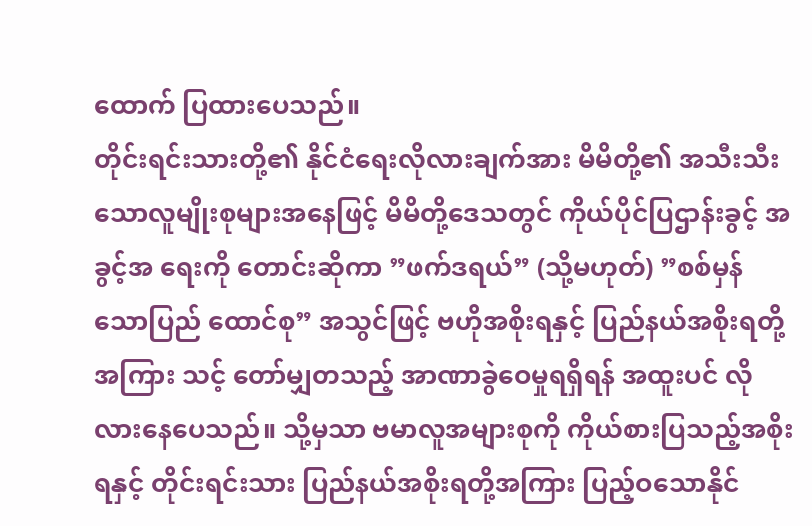ထောက် ပြထားပေသည်။
တိုင်းရင်းသားတို့၏ နိုင်ငံရေးလိုလားချက်အား မိမိတို့၏ အသီးသီး သောလူမျိုးစုများအနေဖြင့် မိမိတို့ဒေသတွင် ကိုယ်ပိုင်ပြဌာန်းခွင့် အခွင့်အ ရေးကို တောင်းဆိုကာ ”ဖက်ဒရယ်” (သို့မဟုတ်) ”စစ်မှန်သောပြည် ထောင်စု” အသွင်ဖြင့် ဗဟိုအစိုးရနှင့် ပြည်နယ်အစိုးရတို့အကြား သင့် တော်မျှတသည့် အာဏာခွဲဝေမှုရရှိရန် အထူးပင် လိုလားနေပေသည်။ သို့မှသာ ဗမာလူအများစုကို ကိုယ်စားပြသည့်အစိုးရနှင့် တိုင်းရင်းသား ပြည်နယ်အစိုးရတို့အကြား ပြည့်ဝသောနိုင်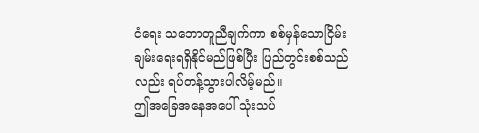ငံရေး သဘောတူညီချက်ကာ စစ်မှန်သောငြိမ်းချမ်းရေးရရှိနိုင်မည်ဖြစ်ပြီး ပြည်တွင်းစစ်သည်လည်း ရပ်တန့်သွားပါလိမ့်မည်။
ဤအခြေအနေအပေါ် သုံးသပ်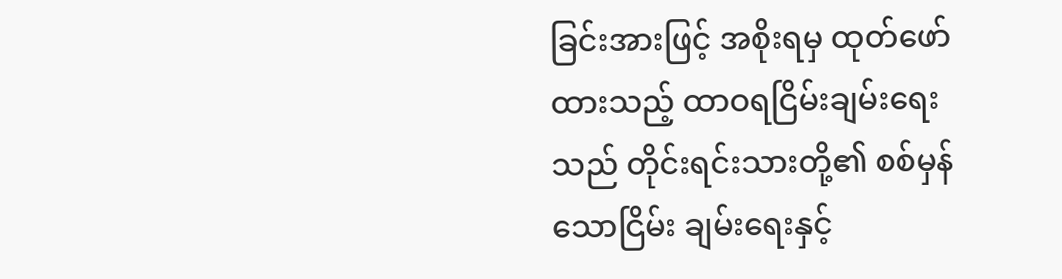ခြင်းအားဖြင့် အစိုးရမှ ထုတ်ဖော် ထားသည့် ထာဝရငြိမ်းချမ်းရေးသည် တိုင်းရင်းသားတို့၏ စစ်မှန်သောငြိမ်း ချမ်းရေးနှင့်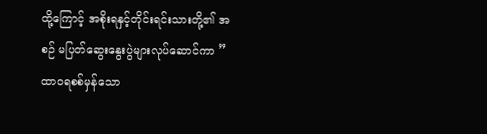ထို့ကြောင့် အစိုးရနှင့်တိုင်းရင်းသားတို့၏ အစဉ် မပြတ်ဆွေးနွေးပွဲများလုပ်ဆောင်ကာ ”ထာဝရစစ်မှန်သော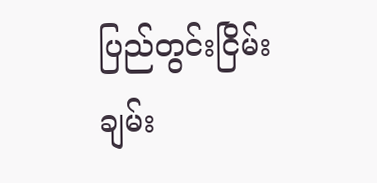ပြည်တွင်းငြိမ်း ချမ်း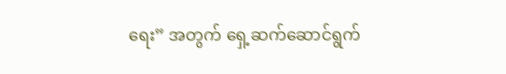ရေး” အတွက် ရှေ့ဆက်ဆောင်ရွက်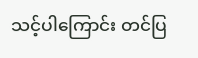သင့်ပါကြောင်း တင်ပြ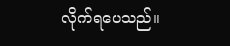လိုက်ရပေသည်။